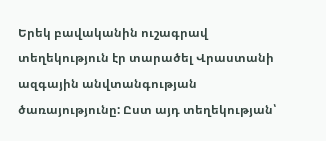Երեկ բավականին ուշագրավ տեղեկություն էր տարածել Վրաստանի ազգային անվտանգության ծառայությունը: Ըստ այդ տեղեկության՝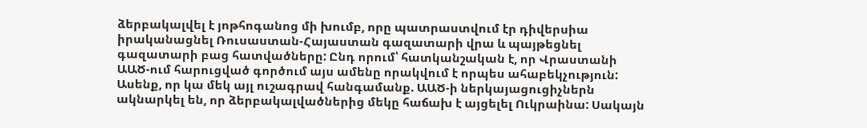ձերբակալվել է յոթհոգանոց մի խումբ, որը պատրաստվում էր դիվերսիա իրականացնել Ռուսաստան-Հայաստան գազատարի վրա և պայթեցնել գազատարի բաց հատվածները: Ընդ որում՝ հատկանշական է, որ Վրաստանի ԱԱԾ-ում հարուցված գործում այս ամենը որակվում է որպես ահաբեկչություն:
Ասենք, որ կա մեկ այլ ուշագրավ հանգամանք. ԱԱԾ-ի ներկայացուցիչներն ակնարկել են, որ ձերբակալվածներից մեկը հաճախ է այցելել Ուկրաինա: Սակայն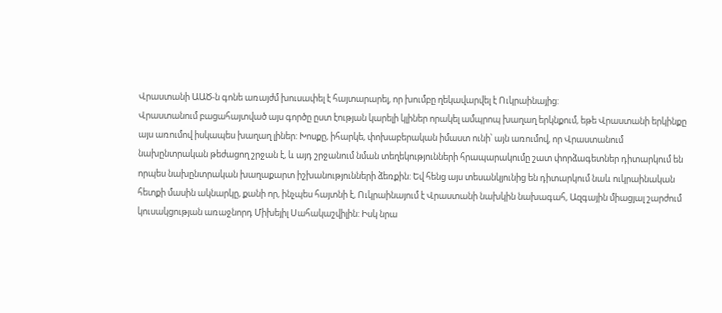Վրաստանի ԱԱԾ-ն գոնե առայժմ խուսափել է հայտարարել, որ խումբը ղեկավարվել է Ուկրաինայից:
Վրաստանում բացահայտված այս գործը ըստ էության կարելի կլիներ որակել ամպրոպ խաղաղ երկնքում, եթե Վրաստանի երկինքը այս առումով իսկապես խաղաղ լիներ: Խոսքը, իհարկե, փոխաբերական իմաստ ունի՝ այն առումով, որ Վրաստանում նախընտրական թեժացող շրջան է, և այդ շրջանում նման տեղեկությունների հրապարակումը շատ փորձագետներ դիտարկում են որպես նախընտրական խաղաքարտ իշխանությունների ձեռքին: Եվ հենց այս տեսանկյունից են դիտարկում նաև ուկրաինական հետքի մասին ակնարկը, քանի որ, ինչպես հայտնի է, Ուկրաինայում է Վրաստանի նախկին նախագահ, Ազգային միացյալ շարժում կուսակցության առաջնորդ Միխեյիլ Սահակաշվիլին: Իսկ նրա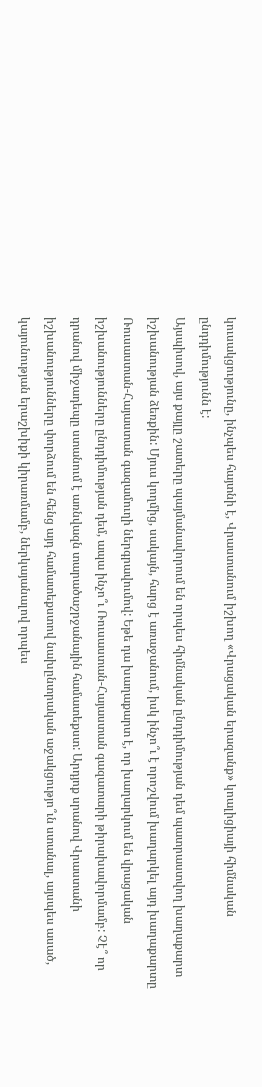կուսակցությունը, ինչպես հայտնի է, Վրաստանում իշխող «Վրացական երազանք» կոալիցիայի հիմնական ընդդիմությունն է:
Այսպիսով, այս քայլը շատերը պայմանավորում են որպես հիմնական ընդդիմության դեմ պատրաստվող խաղաքարտ իշխանության ձեռքին: Մյուս կողմից, սակայն, հարց է առաջանում, իսկ ինչո՞ւ է որոշվում խաղարկել այդ խաղաքարտը Ռուսաստան-Հայաստան գազամուղի ներգրավումով: Եթե դա խաղաքարտ է, որ խաղարկում են վրացական իշխանությունները ընդդիմության դեմ, ապա ինչո՞ւ Ռուսաստան-Հայաստան գազատարի թիրախավորմամբ: Չէ՞ որ դրանով միջադեպը ստանում է առնվազն տարածաշրջանային համատեքստ: Արդյոք սրանով Վրաստանի իշխանությունները փորձում են հենց այդ համատեքստով նախընտրական աջակցությո՞ւն ստանալ, այսպես ասած, կայունության երաշխիքի կիրառմամբ, ներկայանալով որպես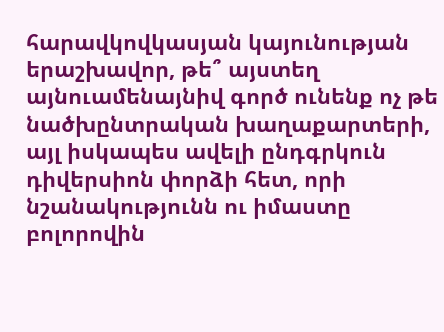հարավկովկասյան կայունության երաշխավոր, թե՞ այստեղ այնուամենայնիվ գործ ունենք ոչ թե նածխընտրական խաղաքարտերի, այլ իսկապես ավելի ընդգրկուն դիվերսիոն փորձի հետ, որի նշանակությունն ու իմաստը բոլորովին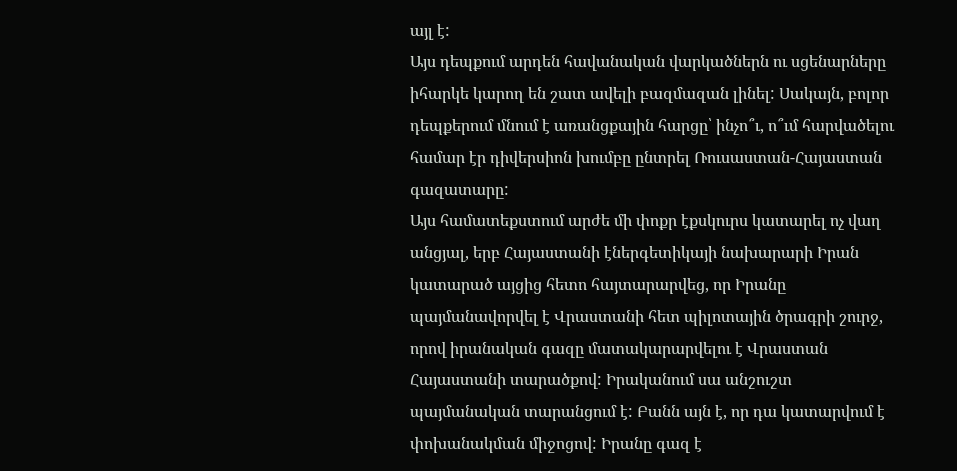այլ է:
Այս դեպքում արդեն հավանական վարկածներն ու սցենարները իհարկե կարող են շատ ավելի բազմազան լինել: Սակայն, բոլոր դեպքերում մնում է առանցքային հարցը՝ ինչո՞ւ, ո՞ւմ հարվածելու համար էր դիվերսիոն խումբը ընտրել Ռուսաստան-Հայաստան գազատարը:
Այս համատեքստում արժե մի փոքր էքսկուրս կատարել ոչ վաղ անցյալ, երբ Հայաստանի էներգետիկայի նախարարի Իրան կատարած այցից հետո հայտարարվեց, որ Իրանը պայմանավորվել է Վրաստանի հետ պիլոտային ծրագրի շուրջ, որով իրանական գազը մատակարարվելու է Վրաստան Հայաստանի տարածքով: Իրականում սա անշուշտ պայմանական տարանցում է: Բանն այն է, որ դա կատարվում է փոխանակման միջոցով: Իրանը գազ է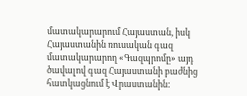մատակարարում Հայաստան, իսկ Հայաստանին ռուսական գազ մատակարարող «Գազպրոմը» այդ ծավալով գազ Հայաստանի բաժնից հատկացնում է Վրաստանին: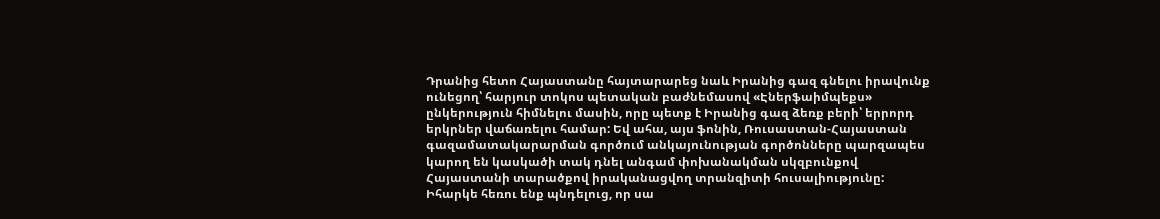Դրանից հետո Հայաստանը հայտարարեց նաև Իրանից գազ գնելու իրավունք ունեցող՝ հարյուր տոկոս պետական բաժնեմասով «Էներֆաիմպեքս» ընկերություն հիմնելու մասին, որը պետք է Իրանից գազ ձեռք բերի՝ երրորդ երկրներ վաճառելու համար: Եվ ահա, այս ֆոնին, Ռուսաստան-Հայաստան գազամատակարարման գործում անկայունության գործոնները պարզապես կարող են կասկածի տակ դնել անգամ փոխանակման սկզբունքով Հայաստանի տարածքով իրականացվող տրանզիտի հուսալիությունը:
Իհարկե հեռու ենք պնդելուց, որ սա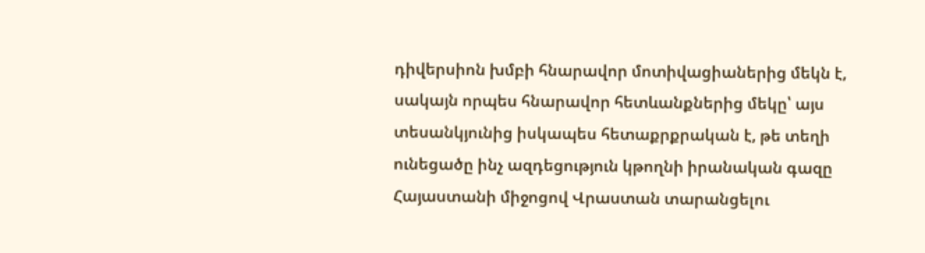դիվերսիոն խմբի հնարավոր մոտիվացիաներից մեկն է, սակայն որպես հնարավոր հետևանքներից մեկը՝ այս տեսանկյունից իսկապես հետաքրքրական է, թե տեղի ունեցածը ինչ ազդեցություն կթողնի իրանական գազը Հայաստանի միջոցով Վրաստան տարանցելու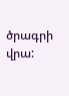ծրագրի վրա: